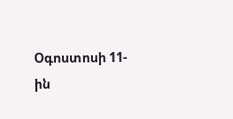Օգոստոսի 11-ին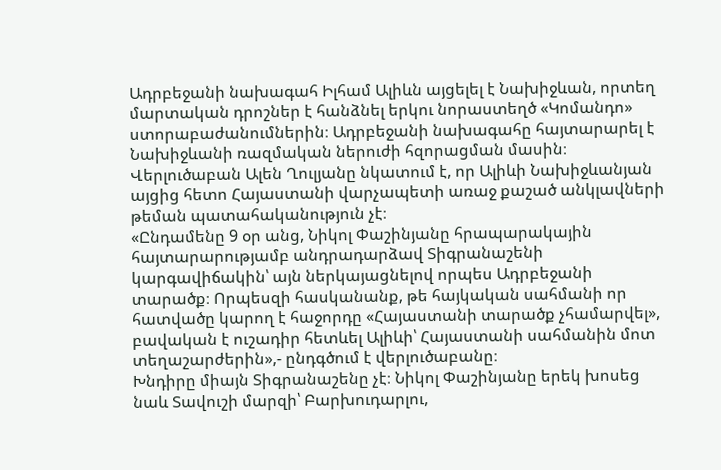Ադրբեջանի նախագահ Իլհամ Ալիևն այցելել է Նախիջևան, որտեղ մարտական դրոշներ է հանձնել երկու նորաստեղծ «Կոմանդո» ստորաբաժանումներին։ Ադրբեջանի նախագահը հայտարարել է Նախիջևանի ռազմական ներուժի հզորացման մասին։ Վերլուծաբան Ալեն Ղուլյանը նկատում է, որ Ալիևի Նախիջևանյան այցից հետո Հայաստանի վարչապետի առաջ քաշած անկլավների թեման պատահականություն չէ։
«Ընդամենը 9 օր անց, Նիկոլ Փաշինյանը հրապարակային հայտարարությամբ անդրադարձավ Տիգրանաշենի կարգավիճակին՝ այն ներկայացնելով որպես Ադրբեջանի տարածք։ Որպեսզի հասկանանք, թե հայկական սահմանի որ հատվածը կարող է հաջորդը «Հայաստանի տարածք չհամարվել», բավական է ուշադիր հետևել Ալիևի՝ Հայաստանի սահմանին մոտ տեղաշարժերին»,- ընդգծում է վերլուծաբանը։
Խնդիրը միայն Տիգրանաշենը չէ։ Նիկոլ Փաշինյանը երեկ խոսեց նաև Տավուշի մարզի՝ Բարխուդարլու,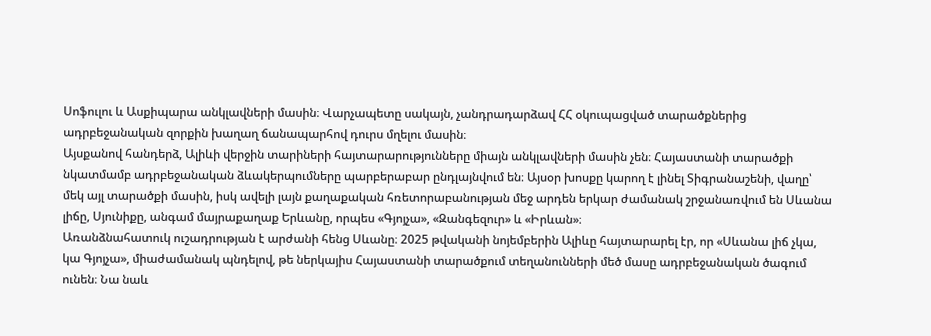Սոֆուլու և Ասքիպարա անկլավների մասին։ Վարչապետը սակայն, չանդրադարձավ ՀՀ օկուպացված տարածքներից ադրբեջանական զորքին խաղաղ ճանապարհով դուրս մղելու մասին։
Այսքանով հանդերձ, Ալիևի վերջին տարիների հայտարարությունները միայն անկլավների մասին չեն։ Հայաստանի տարածքի նկատմամբ ադրբեջանական ձևակերպումները պարբերաբար ընդլայնվում են։ Այսօր խոսքը կարող է լինել Տիգրանաշենի, վաղը՝ մեկ այլ տարածքի մասին, իսկ ավելի լայն քաղաքական հռետորաբանության մեջ արդեն երկար ժամանակ շրջանառվում են Սևանա լիճը, Սյունիքը, անգամ մայրաքաղաք Երևանը, որպես «Գյոյչա», «Զանգեզուր» և «Իրևան»։
Առանձնահատուկ ուշադրության է արժանի հենց Սևանը։ 2025 թվականի նոյեմբերին Ալիևը հայտարարել էր, որ «Սևանա լիճ չկա, կա Գյոյչա», միաժամանակ պնդելով, թե ներկայիս Հայաստանի տարածքում տեղանունների մեծ մասը ադրբեջանական ծագում ունեն։ Նա նաև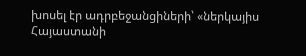խոսել էր ադրբեջանցիների՝ «ներկայիս Հայաստանի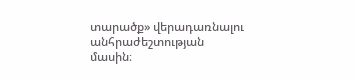տարածք» վերադառնալու անհրաժեշտության մասին։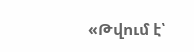«Թվում է՝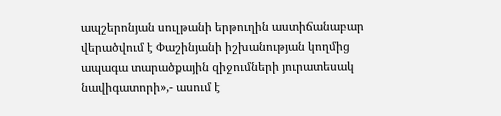ապշերոնյան սուլթանի երթուղին աստիճանաբար վերածվում է Փաշինյանի իշխանության կողմից ապագա տարածքային զիջումների յուրատեսակ նավիգատորի»,- ասում է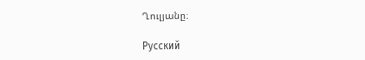Ղուլյանը։

Русский